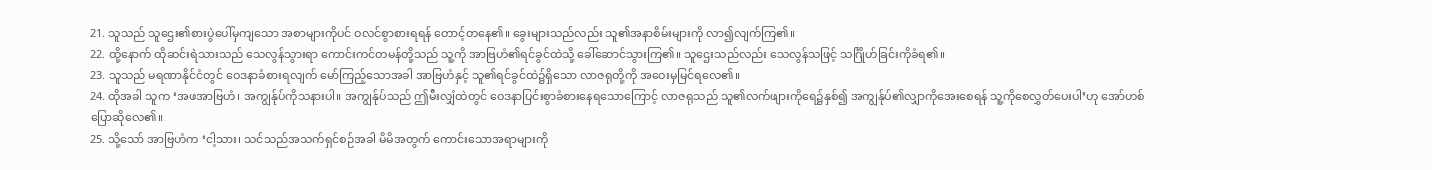21. သူသည် သူဌေး၏စားပွဲပေါ်မှကျသော အစာများကိုပင် ဝလင်စွာစားရရန် တောင့်တနေ၏။ ခွေးများသည်လည်း သူ၏အနာစိမ်းများကို လာ၍လျက်ကြ၏။
22. ထို့နောက် ထိုဆင်းရဲသားသည် သေလွန်သွားရာ ကောင်းကင်တမန်တို့သည် သူ့ကို အာဗြဟံ၏ရင်ခွင်ထဲသို့ ခေါ်ဆောင်သွားကြ၏။ သူဌေးသည်လည်း သေလွန်သဖြင့် သင်္ဂြိုဟ်ခြင်းကိုခံရ၏။
23. သူသည် မရဏာနိုင်ငံတွင် ဝေဒနာခံစားရလျက် မော်ကြည့်သောအခါ အာဗြဟံနှင့် သူ၏ရင်ခွင်ထဲ၌ရှိသော လာဇရုတို့ကို အဝေးမှမြင်ရလေ၏။
24. ထိုအခါ သူက ‘အဖအာဗြဟံ၊ အကျွန်ုပ်ကိုသနားပါ။ အကျွန်ုပ်သည် ဤမီးလျှံထဲတွင် ဝေဒနာပြင်းစွာခံစားနေရသောကြောင့် လာဇရုသည် သူ၏လက်ဖျားကိုရေ၌နှစ်၍ အကျွန်ုပ်၏လျှာကိုအေးစေရန် သူ့ကိုစေလွှတ်ပေးပါ’ဟု အော်ဟစ်ပြောဆိုလေ၏။
25. သို့သော် အာဗြဟံက ‘ငါ့သား၊ သင်သည်အသက်ရှင်စဉ်အခါ မိမိအတွက် ကောင်းသောအရာများကို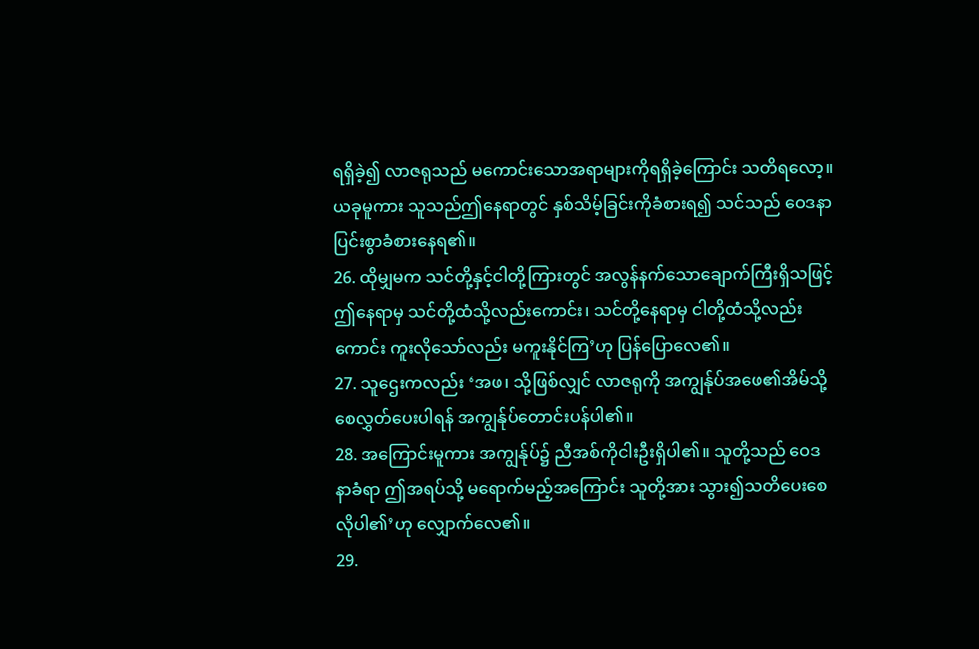ရရှိခဲ့၍ လာဇရုသည် မကောင်းသောအရာများကိုရရှိခဲ့ကြောင်း သတိရလော့။ ယခုမူကား သူသည်ဤနေရာတွင် နှစ်သိမ့်ခြင်းကိုခံစားရ၍ သင်သည် ဝေဒနာပြင်းစွာခံစားနေရ၏။
26. ထိုမျှမက သင်တို့နှင့်ငါတို့ကြားတွင် အလွန်နက်သောချောက်ကြီးရှိသဖြင့် ဤနေရာမှ သင်တို့ထံသို့လည်းကောင်း၊ သင်တို့နေရာမှ ငါတို့ထံသို့လည်းကောင်း ကူးလိုသော်လည်း မကူးနိုင်ကြ’ဟု ပြန်ပြောလေ၏။
27. သူဌေးကလည်း ‘အဖ၊ သို့ဖြစ်လျှင် လာဇရုကို အကျွန်ုပ်အဖေ၏အိမ်သို့ စေလွှတ်ပေးပါရန် အကျွန်ုပ်တောင်းပန်ပါ၏။
28. အကြောင်းမူကား အကျွန်ုပ်၌ ညီအစ်ကိုငါးဦးရှိပါ၏။ သူတို့သည် ဝေဒနာခံရာ ဤအရပ်သို့ မရောက်မည့်အကြောင်း သူတို့အား သွား၍သတိပေးစေလိုပါ၏’ဟု လျှောက်လေ၏။
29.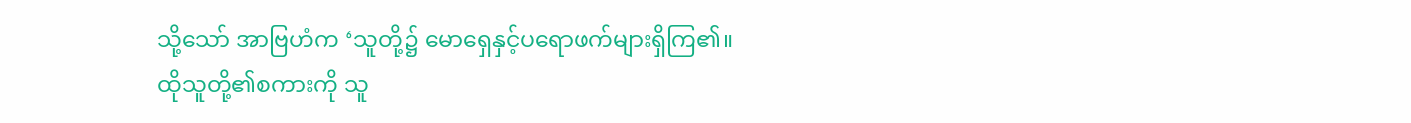သို့သော် အာဗြဟံက ‘သူတို့၌ မောရှေနှင့်ပရောဖက်များရှိကြ၏။ ထိုသူတို့၏စကားကို သူ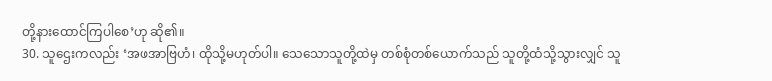တို့နားထောင်ကြပါစေ’ဟု ဆို၏။
30. သူဌေးကလည်း ‘အဖအာဗြဟံ၊ ထိုသို့မဟုတ်ပါ။ သေသောသူတို့ထဲမှ တစ်စုံတစ်ယောက်သည် သူတို့ထံသို့သွားလျှင် သူ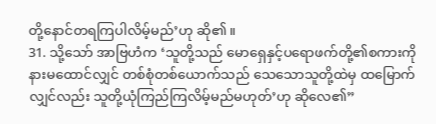တို့နောင်တရကြပါလိမ့်မည်’ဟု ဆို၏။
31. သို့သော် အာဗြဟံက ‘သူတို့သည် မောရှေနှင့်ပရောဖက်တို့၏စကားကိုနားမထောင်လျှင် တစ်စုံတစ်ယောက်သည် သေသောသူတို့ထဲမှ ထမြောက်လျှင်လည်း သူတို့ယုံကြည်ကြလိမ့်မည်မဟုတ်’ဟု ဆိုလေ၏”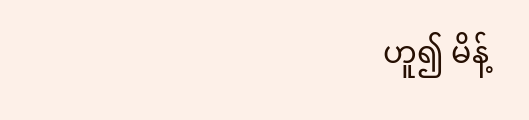ဟူ၍ မိန့်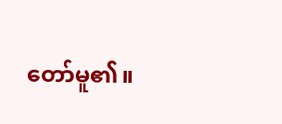တော်မူ၏။